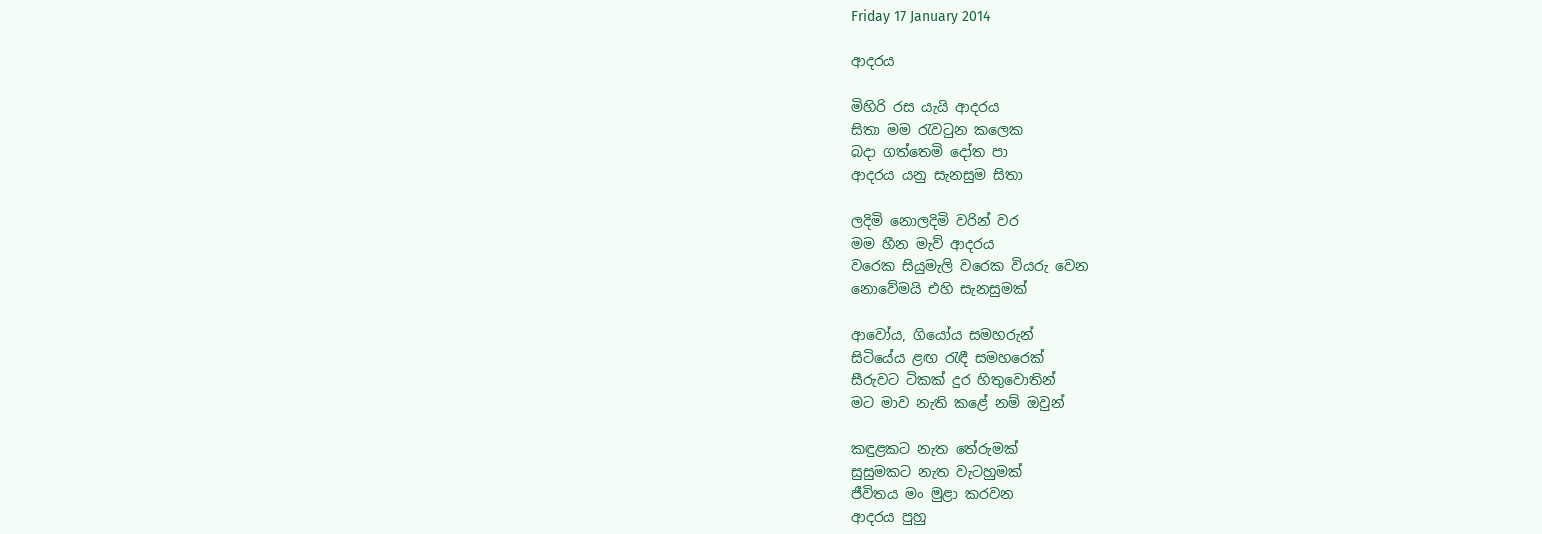Friday 17 January 2014

ආදරය

මිහිරි රස යැයි ආදරය
සිතා මම රැවටුන කලෙක
බදා ගත්තෙමි දෝත පා
ආදරය යනු සැනසුම සිතා

ලදිමි නොලදිමි වරින් වර
මම හීන මැව් ආදරය
වරෙක සියුමැලි වරෙක වියරු වෙන
නොවේමයි එහි සැනසුමක්

ආවෝය, ගියෝය සමහරුන්
සිටියේය ළඟ රැඳී සමහරෙක්
සීරුවට ටිකක් දුර හිතුවොතින්
මට මාව නැති කළේ නම් ඔවුන්

කඳුළකට නැත තේරුමක්
සුසුමකට නැත වැටහුමක්
ජීවිතය මං මුළා කරවන
ආදරය පුහු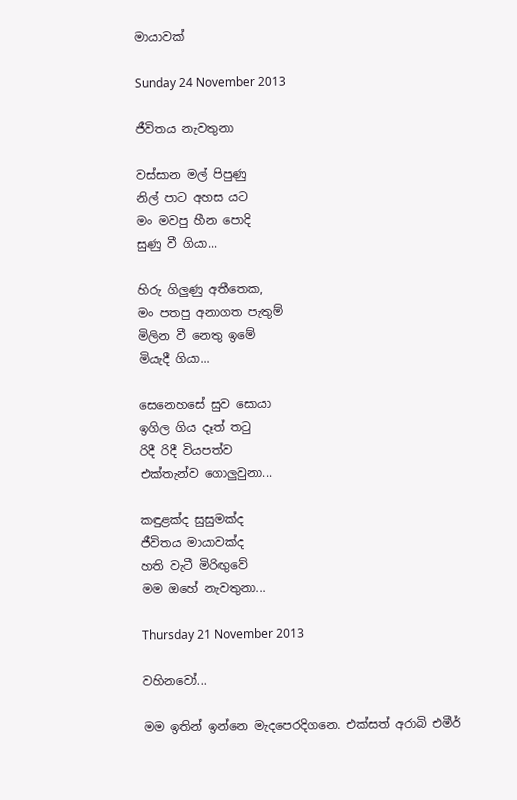මායාවක්

Sunday 24 November 2013

ජීවිතය නැවතුනා

වස්සාන මල් පිපුණු
නිල් පාට අහස යට
මං මවපු හීන පොදි
සුණු වී ගියා...

හිරු ගිලුණු අතීතෙක,
මං පතපු අනාගත පැතුම්
මිලින වී නෙතු ඉමේ
මියැදී ගියා...

සෙනෙහසේ සුව සොයා
ඉගිල ගිය දෑත් තටු
රිදී රිදී වියපත්ව
එක්තැන්ව ගොලුවුනා...

කඳුළක්ද සුසුමක්ද
ජීවිතය මායාවක්ද
හති වැටී මිරිඟුවේ
මම ඔහේ නැවතුනා...

Thursday 21 November 2013

වහිනවෝ...

මම ඉතින් ඉන්නෙ මැදපෙරදිගනෙ. එක්සත් අරාබි එමීර්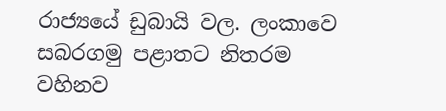රාජ්‍යයේ ඩුබායි වල. ලංකාවෙ සබරගමු පළාතට නිතරම වහිනව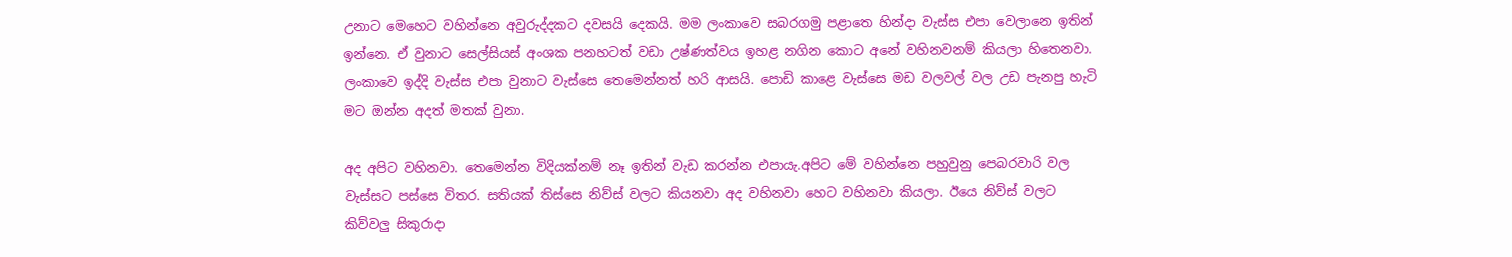උනාට මෙහෙට වහින්නෙ අවුරුද්දකට දවසයි දෙකයි. මම ලංකාවෙ සබරගමු පළාතෙ හින්දා වැස්ස එපා වෙලානෙ ඉතින් ඉන්නෙ. ඒ වුනාට සෙල්සියස් අංශක පනහටත් වඩා උෂ්ණත්වය ඉහළ නගින කොට අනේ වහිනවනම් කියලා හිතෙනවා. ලංකාවෙ ඉද්දි වැස්ස එපා වුනාට වැස්සෙ තෙමෙන්නත් හරි ආසයි. පොඩි කාළෙ වැස්සෙ මඩ වලවල් වල උඩ පැනපු හැටි මට ඔන්න අදත් මතක් වුනා.

අද අපිට වහිනවා. තෙමෙන්න විදියක්නම් නෑ ඉතින් වැඩ කරන්න එපායැ.අපිට මේ වහින්නෙ පහුවුනු පෙබරවාරි වල වැස්සට පස්සෙ විතර. සතියක් තිස්සෙ නිව්ස් වලට කියනවා අද වහිනවා හෙට වහිනවා කියලා. ඊයෙ නිව්ස් වලට කිව්වලු සිකුරාදා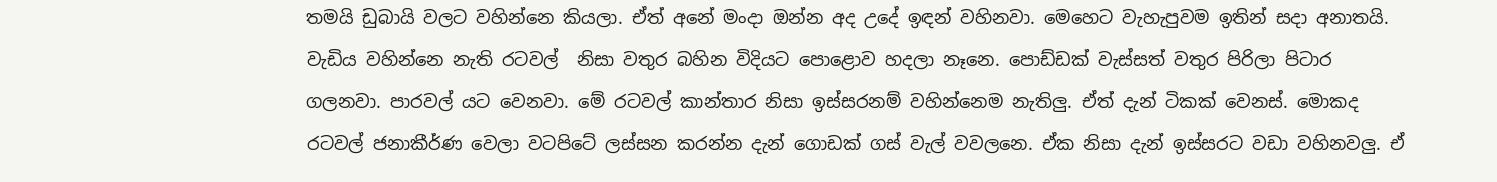තමයි ඩුබායි වලට වහින්නෙ කියලා. ඒත් අනේ මංදා ඔන්න අද උදේ ඉඳන් වහිනවා. මෙහෙට වැහැපුවම ඉතින් සදා අනාතයි. වැඩිය වහින්නෙ නැති රටවල්  නිසා වතුර බහින විදියට පොළොව හදලා නෑනෙ. පොඩ්ඩක් වැස්සත් වතුර පිරිලා පිටාර ගලනවා. පාරවල් යට වෙනවා. මේ රටවල් කාන්තාර නිසා ඉස්සරනම් වහින්නෙම නැතිලු. ඒත් දැන් ටිකක් වෙනස්. මොකද රටවල් ජනාකීර්ණ වෙලා වටපිටේ ලස්සන කරන්න දැන් ගොඩක් ගස් වැල් වවලනෙ. ඒක නිසා දැන් ඉස්සරට වඩා වහිනවලු. ඒ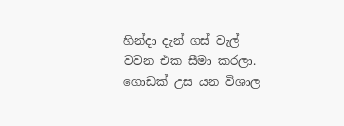හින්දා දැන් ගස් වැල් වවන එක සීමා කරලා. ගොඩක් උස යන විශාල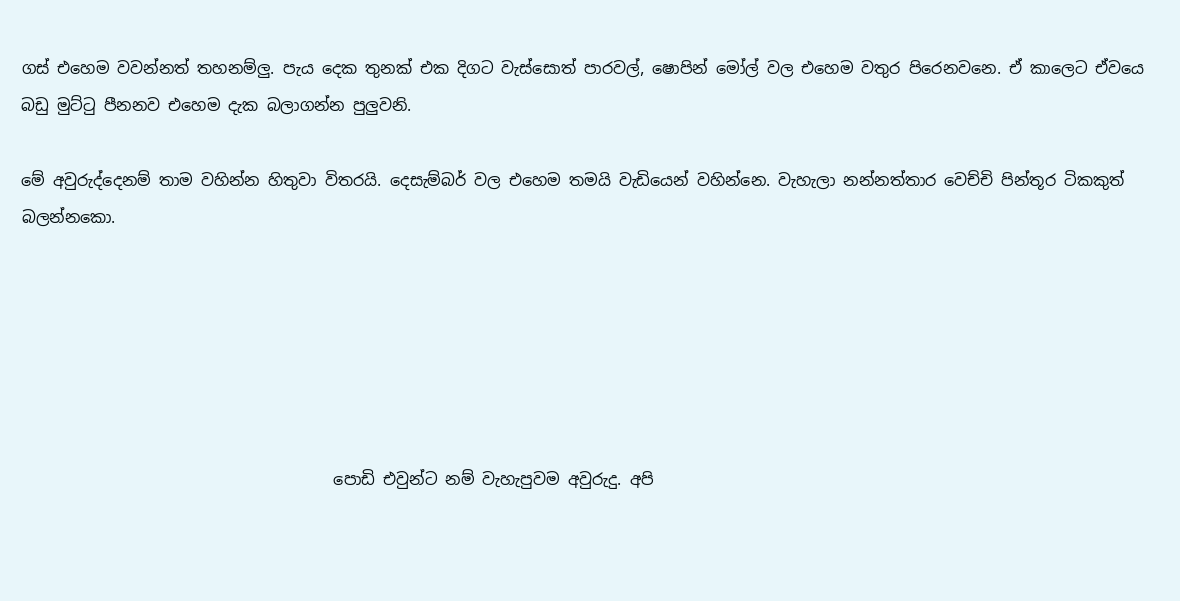ගස් එහෙම වවන්නත් තහනම්ලු. පැය දෙක තුනක් එක දිගට වැස්සොත් පාරවල්, ෂොපින් මෝල් වල එහෙම වතුර පිරෙනවනෙ. ඒ කාලෙට ඒවයෙ බඩු මුට්ටු පීනනව එහෙම දැක බලාගන්න පුලුවනි.

මේ අවුරුද්දෙනම් තාම වහින්න හිතුවා විතරයි. දෙසැම්බර් වල එහෙම තමයි වැඩියෙන් වහින්නෙ. වැහැලා නන්නත්තාර වෙච්චි පින්තූර ටිකකුත් බලන්නකො.






                                       පොඩි එවුන්ට නම් වැහැපුවම අවුරුදු. අපි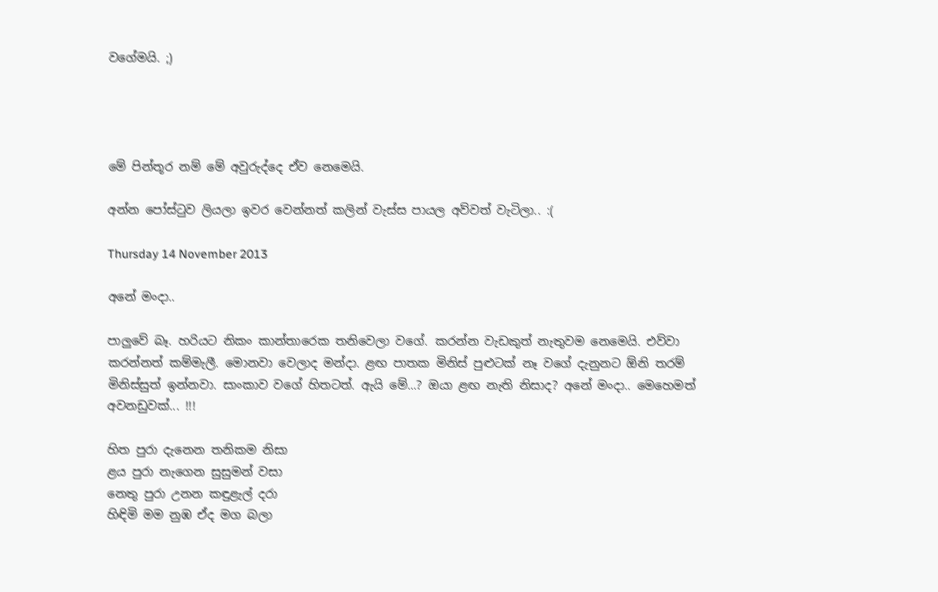වගේමයි. ;)




මේ පින්තූර නම් මේ අවුරුද්දෙ ඒව නෙමෙයි.

අන්න පෝස්ටුව ලියලා ඉවර වෙන්නත් කලින් වැස්ස පායල අව්වත් වැටිලා.. :(

Thursday 14 November 2013

අනේ මංදා..

පාලුවේ බෑ. හරියට නිකං කාන්තාරෙක තනිවෙලා වගේ. කරන්න වැඩකුත් නැතුවම නෙමෙයි. එව්වා කරන්නත් කම්මැලී. මොනවා වෙලාද මන්දා. ළඟ පාතක මිනිස් පුළුටක් නෑ වගේ දැනුනට ඕනි තරම් මිනිස්සුත් ඉන්නවා. සාංකාව වගේ හිතටත්. ඇයි මේ...? ඔයා ළඟ නැති නිසාද? අනේ මංදා.. මෙහෙමත් අවනඩුවක්... !!!

හිත පුරා දැනෙන තනිකම නිසා
ළය පුරා නැගෙන සුසුමන් වසා
නෙතු පුරා උනන කඳුළැල් දරා
හිඳිමි මම නුඹ ඒද මග බලා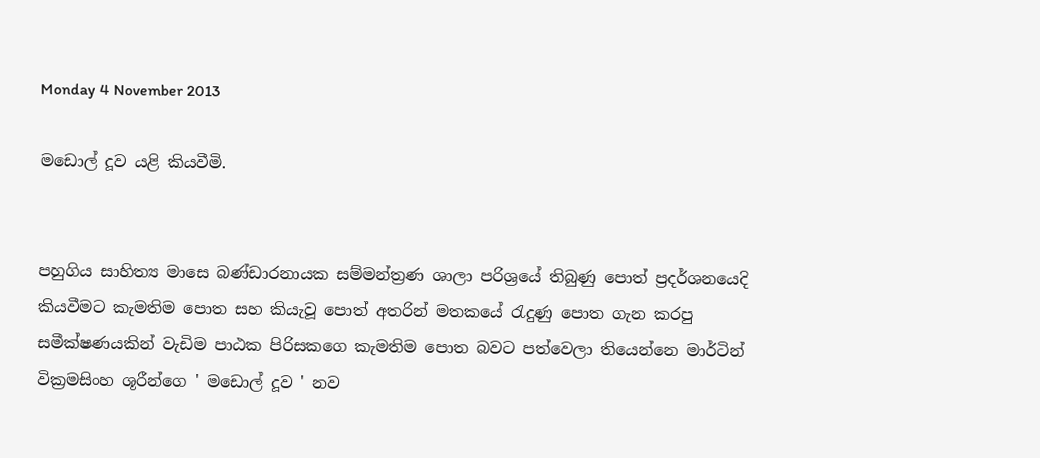Monday 4 November 2013

මඩොල් දූව යළි කියවීමි.


පහුගිය සාහිත්‍ය මාසෙ බණ්ඩාරනායක සම්මන්ත්‍රණ ශාලා පරිශ්‍රයේ තිබුණු පොත් ප්‍රදර්ශනයෙදි කියවීමට කැමතිම පොත සහ කියැවූ පොත් අතරින් මතකයේ රැදුණු පොත ගැන කරපු සමීක්ෂණයකින් වැඩිම පාඨක පිරිසකගෙ කැමතිම පොත බවට පත්වෙලා තියෙන්නෙ මාර්ටින් වික්‍රමසිංහ ශූරීන්ගෙ ' මඩොල් දූව ' නව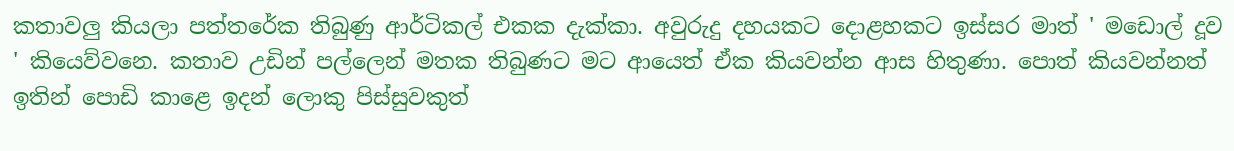කතාවලු කියලා පත්තරේක තිබුණු ආර්ටිකල් එකක දැක්කා. අවුරුදු දහයකට දොළහකට ඉස්සර මාත් ' මඩොල් දූව ' කියෙව්වනෙ. කතාව උඩින් පල්ලෙන් මතක තිබුණට මට ආයෙත් ඒක කියවන්න ආස හිතුණා. පොත් කියවන්නත් ඉතින් පොඩි කාළෙ ඉදන් ලොකු පිස්සුවකුත්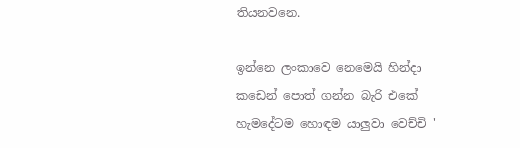තියනවනෙ.

ඉන්නෙ ලංකාවෙ නෙමෙයි හින්දා කඩෙන් පොත් ගන්න බැරි එකේ හැමදේටම හොඳම යාලුවා වෙච්චි '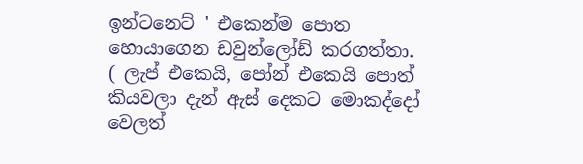ඉන්ටනෙට් ' එකෙන්ම පොත හොයාගෙන ඩවුන්ලෝඩ් කරගත්තා.  ( ලැප් එකෙයි, පෝන් එකෙයි පොත් කියවලා දැන් ඇස් දෙකට මොකද්දෝ වෙලත්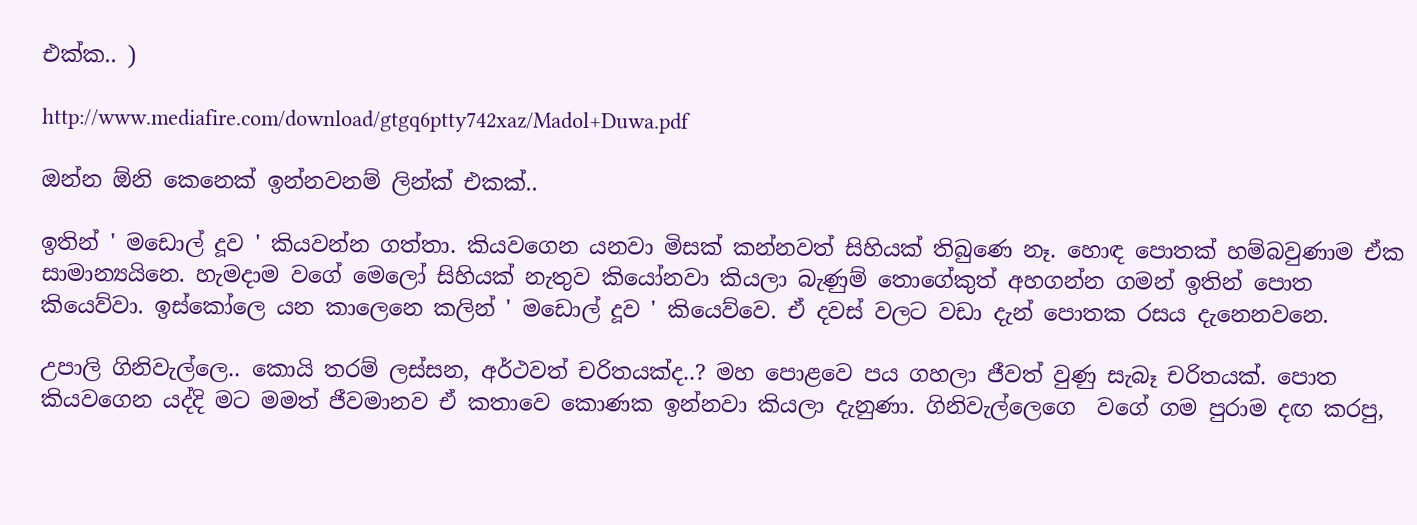එක්ක.. )

http://www.mediafire.com/download/gtgq6ptty742xaz/Madol+Duwa.pdf

ඔන්න ඕනි කෙනෙක් ඉන්නවනම් ලින්ක් එකක්..

ඉතින් ' මඩොල් දූව ' කියවන්න ගත්තා. කියවගෙන යනවා මිසක් කන්නවත් සිහියක් තිබුණෙ නෑ. හොඳ පොතක් හම්බවුණාම ඒක සාමාන්‍යයිනෙ. හැමදාම වගේ මෙලෝ සිහියක් නැතුව කියෝනවා කියලා බැණුම් තොගේකුත් අහගන්න ගමන් ඉතින් පොත කියෙව්වා. ඉස්කෝලෙ යන කාලෙනෙ කලින් ' මඩොල් දූව ' කියෙව්වෙ. ඒ දවස් වලට වඩා දැන් පොතක රසය දැනෙනවනෙ.

උපාලි ගිනිවැල්ලෙ.. කොයි තරම් ලස්සන, අර්ථවත් චරිතයක්ද..? මහ පොළවෙ පය ගහලා ජීවත් වුණු සැබෑ චරිතයක්. පොත කියවගෙන යද්දි මට මමත් ජීවමානව ඒ කතාවෙ කොණක ඉන්නවා කියලා දැනුණා. ගිනිවැල්ලෙගෙ  වගේ ගම පුරාම දඟ කරපු,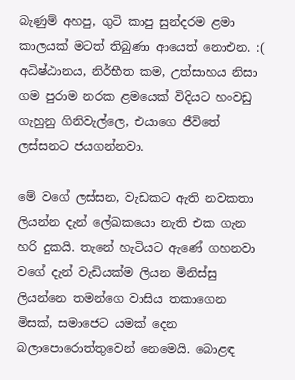බැණුම් අහපු, ගුටි කාපු සුන්දරම ළමා කාලයක් මටත් තිබුණා ආයෙත් නොඑන. :(
අධිෂ්ඨානය, නිර්භීත කම, උත්සාහය නිසා ගම පුරාම නරක ළමයෙක් විදියට හංවඩු ගැහුනු ගිනිවැල්ලෙ, එයාගෙ ජීවිතේ ලස්සනට ජයගන්නවා.

මේ වගේ ලස්සන, වැඩකට ඇති නවකතා ලියන්න දැන් ලේඛකයො නැති එක ගැන හරි දුකයි. තැනේ හැටියට ඇණේ ගහනවා වගේ දැන් වැඩියක්ම ලියන මිනිස්සු ලියන්නෙ තමන්ගෙ වාසිය තකාගෙන මිසක්, සමාජෙට යමක් දෙන බලාපොරොත්තුවෙන් නෙමෙයි. බොළඳ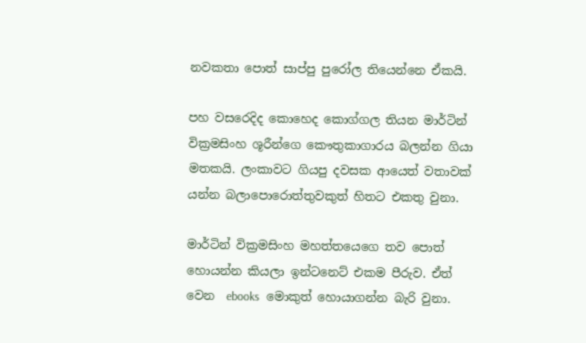නවකතා පොත් සාප්පු පුරෝල තියෙන්නෙ ඒකයි.

පහ වසරෙදිද කොහෙද කොග්ගල තියන මාර්ටින් වික්‍රමසිංහ ශූරීන්ගෙ කෞතුකාගාරය බලන්න ගියා මතකයි. ලංකාවට ගියපු දවසක ආයෙත් වතාවක් යන්න බලාපොරොත්තුවකුත් හිතට එකතු වුනා.

මාර්ටින් වික්‍රමසිංහ මහත්තයෙගෙ තව පොත් හොයන්න කියලා ඉන්ටනෙට් එකම පීරුව. ඒත් වෙන  ebooks  මොකුත් හොයාගන්න බැරි වුනා.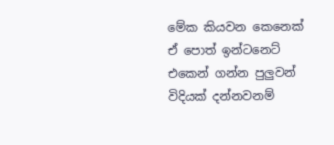මේක කියවන කෙනෙක් ඒ පොත් ඉන්ටනෙට් එකෙන් ගන්න පුලුවන් විදියක් දන්නවනම්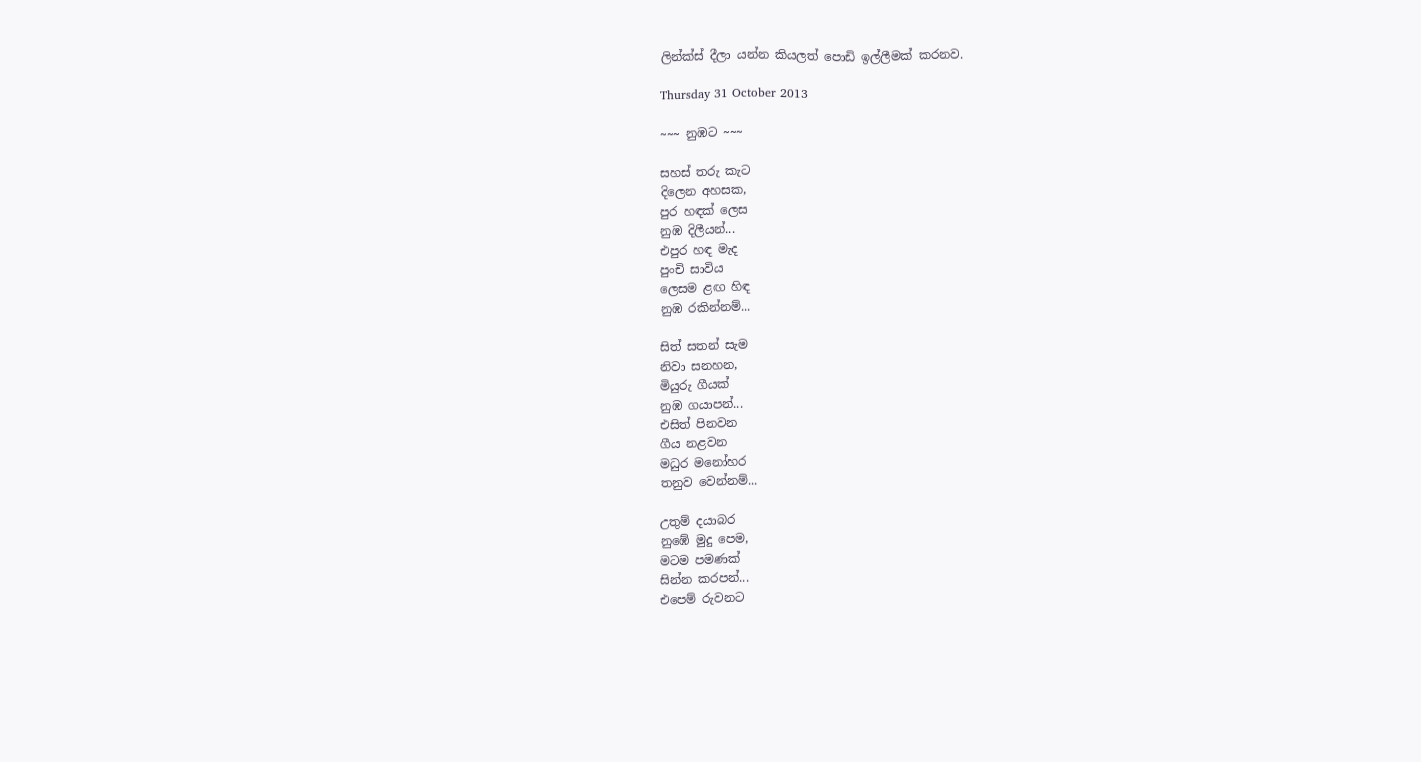ලින්ක්ස් දීලා යන්න කියලත් පොඩි ඉල්ලීමක් කරනව.

Thursday 31 October 2013

~~~ නුඹට ~~~

සහස් තරු කැට
දිලෙන අහසක,
පුර හඳක් ලෙස
නුඹ දිලීයන්...
එපුර හඳ මැද
පුංචි සාවිය
ලෙසම ළඟ හිඳ
නුඹ රකින්නම්...

සිත් සතන් සැම
නිවා සනහන,
මියුරු ගීයක්
නුඹ ගයාපන්...
එසිත් පිනවන
ගීය නළවන
මධුර මනෝහර
තනුව වෙන්නම්...

උතුම් දයාබර
නුඹේ මුදු පෙම,
මටම පමණක්
සින්න කරපන්...
එපෙම් රුවනට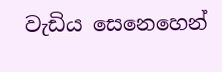වැඩිය සෙනෙහෙන්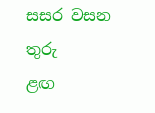සසර වසන තුරු
ළඟ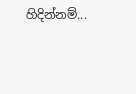හිදින්නම්...